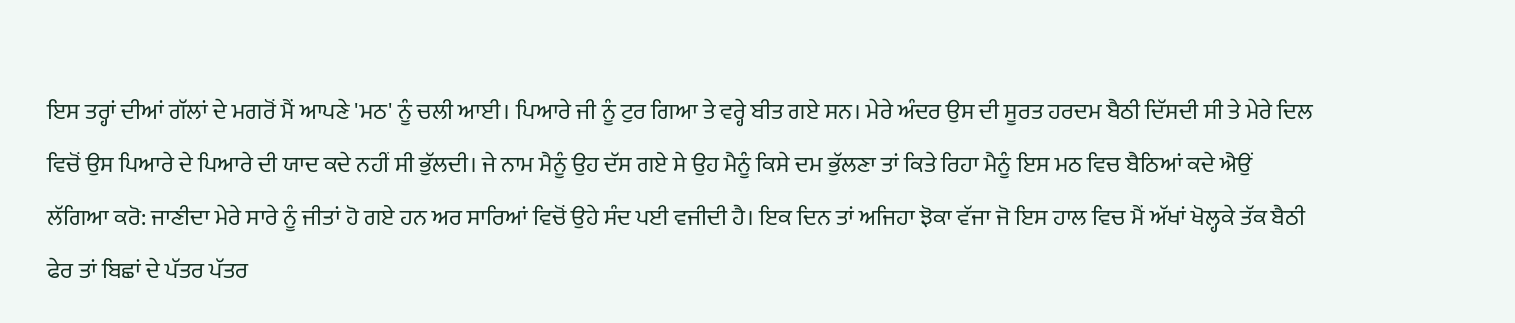ਇਸ ਤਰ੍ਹਾਂ ਦੀਆਂ ਗੱਲਾਂ ਦੇ ਮਗਰੋਂ ਮੈਂ ਆਪਣੇ 'ਮਠ' ਨੂੰ ਚਲੀ ਆਈ। ਪਿਆਰੇ ਜੀ ਨੂੰ ਟੁਰ ਗਿਆ ਤੇ ਵਰ੍ਹੇ ਬੀਤ ਗਏ ਸਨ। ਮੇਰੇ ਅੰਦਰ ਉਸ ਦੀ ਸੂਰਤ ਹਰਦਮ ਬੈਠੀ ਦਿੱਸਦੀ ਸੀ ਤੇ ਮੇਰੇ ਦਿਲ ਵਿਚੋਂ ਉਸ ਪਿਆਰੇ ਦੇ ਪਿਆਰੇ ਦੀ ਯਾਦ ਕਦੇ ਨਹੀਂ ਸੀ ਭੁੱਲਦੀ। ਜੇ ਨਾਮ ਮੈਨੂੰ ਉਹ ਦੱਸ ਗਏ ਸੇ ਉਹ ਮੈਨੂੰ ਕਿਸੇ ਦਮ ਭੁੱਲਣਾ ਤਾਂ ਕਿਤੇ ਰਿਹਾ ਮੈਨੂੰ ਇਸ ਮਠ ਵਿਚ ਬੈਠਿਆਂ ਕਦੇ ਐਉਂ ਲੱਗਿਆ ਕਰੋ: ਜਾਣੀਦਾ ਮੇਰੇ ਸਾਰੇ ਨੂੰ ਜੀਤਾਂ ਹੋ ਗਏ ਹਨ ਅਰ ਸਾਰਿਆਂ ਵਿਚੋਂ ਉਹੇ ਸੰਦ ਪਈ ਵਜੀਦੀ ਹੈ। ਇਕ ਦਿਨ ਤਾਂ ਅਜਿਹਾ ਝੋਕਾ ਵੱਜਾ ਜੋ ਇਸ ਹਾਲ ਵਿਚ ਮੈਂ ਅੱਖਾਂ ਖੋਲ੍ਹਕੇ ਤੱਕ ਬੈਠੀ ਫੇਰ ਤਾਂ ਬਿਛਾਂ ਦੇ ਪੱਤਰ ਪੱਤਰ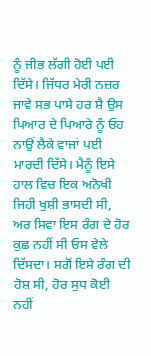ਨੂੰ ਜੀਭ ਲੱਗੀ ਹੋਈ ਪਈ ਦਿੱਸੇ। ਜਿੱਧਰ ਮੇਰੀ ਨਜ਼ਰ ਜਾਵੇ ਸਭ ਪਾਸੇ ਹਰ ਸ਼ੈ ਉਸ ਪਿਆਰ ਦੇ ਪਿਆਰੇ ਨੂੰ ਓਹ ਨਾਉਂ ਲੈਕੇ ਵਾਜਾਂ ਪਈ ਮਾਰਦੀ ਦਿੱਸੇ। ਮੈਨੂੰ ਇਸੇ ਹਾਲ ਵਿਚ ਇਕ ਅਨੋਖੀ ਜਿਹੀ ਖੁਸ਼ੀ ਭਾਸਦੀ ਸੀ, ਅਰ ਸਿਵਾ ਇਸ ਰੰਗ ਦੇ ਹੋਰ ਕੁਛ ਨਹੀਂ ਸੀ ਓਸ ਵੇਲੇ ਦਿੱਸਦਾ। ਸਗੋਂ ਇਸੇ ਰੰਗ ਦੀ ਹੋਸ਼ ਸੀ, ਹੋਰ ਸੁਧ ਕੋਈ ਨਹੀਂ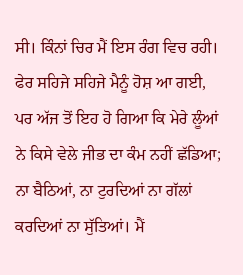ਸੀ। ਕਿੰਨਾਂ ਚਿਰ ਮੈਂ ਇਸ ਰੰਗ ਵਿਚ ਰਹੀ। ਫੇਰ ਸਹਿਜੇ ਸਹਿਜੇ ਮੈਨੂੰ ਹੋਸ਼ ਆ ਗਈ, ਪਰ ਅੱਜ ਤੋਂ ਇਹ ਹੋ ਗਿਆ ਕਿ ਮੇਰੇ ਲੂੰਆਂ ਨੇ ਕਿਸੇ ਵੇਲੇ ਜੀਭ ਦਾ ਕੰਮ ਨਹੀਂ ਛੱਡਿਆ; ਨਾ ਬੈਠਿਆਂ, ਨਾ ਟੁਰਦਿਆਂ ਨਾ ਗੱਲਾਂ ਕਰਦਿਆਂ ਨਾ ਸੁੱਤਿਆਂ। ਮੈਂ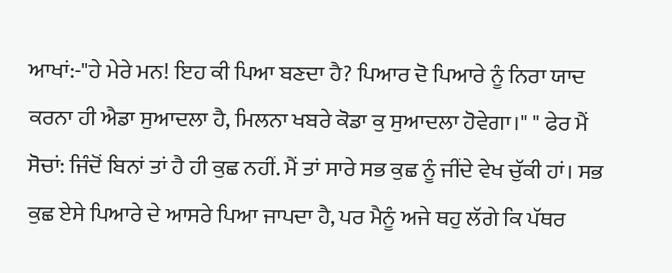ਆਖਾਂ:-"ਹੇ ਮੇਰੇ ਮਨ! ਇਹ ਕੀ ਪਿਆ ਬਣਦਾ ਹੈ? ਪਿਆਰ ਦੋ ਪਿਆਰੇ ਨੂੰ ਨਿਰਾ ਯਾਦ ਕਰਨਾ ਹੀ ਐਡਾ ਸੁਆਦਲਾ ਹੈ, ਮਿਲਨਾ ਖਬਰੇ ਕੋਡਾ ਕੁ ਸੁਆਦਲਾ ਹੋਵੇਗਾ।" " ਫੇਰ ਮੈਂ ਸੋਚਾਂ: ਜਿੰਦੋਂ ਬਿਨਾਂ ਤਾਂ ਹੈ ਹੀ ਕੁਛ ਨਹੀਂ. ਮੈਂ ਤਾਂ ਸਾਰੇ ਸਭ ਕੁਛ ਨੂੰ ਜੀਂਦੇ ਵੇਖ ਚੁੱਕੀ ਹਾਂ। ਸਭ ਕੁਛ ਏਸੇ ਪਿਆਰੇ ਦੇ ਆਸਰੇ ਪਿਆ ਜਾਪਦਾ ਹੈ, ਪਰ ਮੈਨੂੰ ਅਜੇ ਥਹੁ ਲੱਗੇ ਕਿ ਪੱਥਰ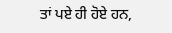ਤਾਂ ਪਏ ਹੀ ਹੋਏ ਹਨ,